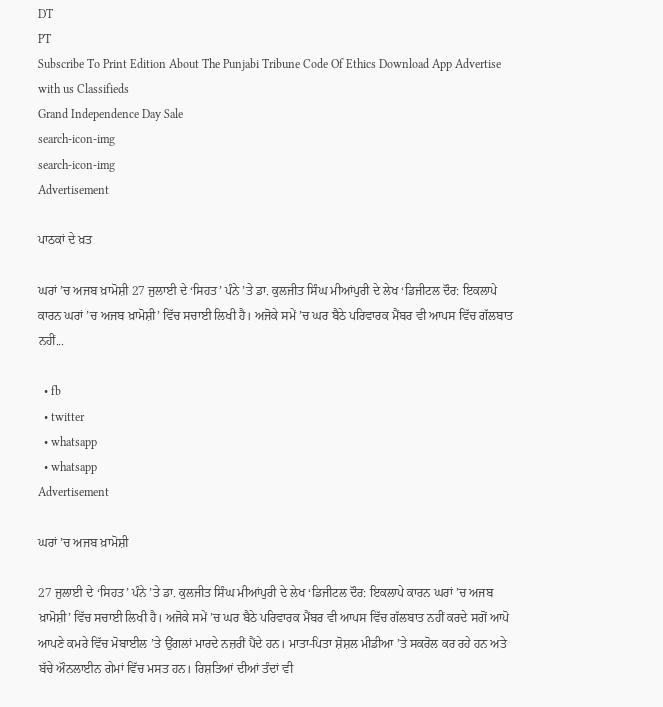DT
PT
Subscribe To Print Edition About The Punjabi Tribune Code Of Ethics Download App Advertise with us Classifieds
Grand Independence Day Sale
search-icon-img
search-icon-img
Advertisement

ਪਾਠਕਾਂ ਦੇ ਖ਼ਤ

ਘਰਾਂ ’ਚ ਅਜਬ ਖ਼ਾਮੋਸ਼ੀ 27 ਜੁਲਾਈ ਦੇ ‘ਸਿਹਤ’ ਪੰਨੇ ’ਤੇ ਡਾ. ਕੁਲਜੀਤ ਸਿੰਘ ਮੀਆਂਪੁਰੀ ਦੇ ਲੇਖ ‘ਡਿਜੀਟਲ ਦੌਰ: ਇਕਲਾਪੇ ਕਾਰਨ ਘਰਾਂ ’ਚ ਅਜਬ ਖ਼ਾਮੋਸ਼ੀ’ ਵਿੱਚ ਸਚਾਈ ਲਿਖੀ ਹੈ। ਅਜੋਕੇ ਸਮੇਂ ’ਚ ਘਰ ਬੈਠੇ ਪਰਿਵਾਰਕ ਮੈਂਬਰ ਵੀ ਆਪਸ ਵਿੱਚ ਗੱਲਬਾਤ ਨਹੀਂ...

  • fb
  • twitter
  • whatsapp
  • whatsapp
Advertisement

ਘਰਾਂ ’ਚ ਅਜਬ ਖ਼ਾਮੋਸ਼ੀ

27 ਜੁਲਾਈ ਦੇ ‘ਸਿਹਤ’ ਪੰਨੇ ’ਤੇ ਡਾ. ਕੁਲਜੀਤ ਸਿੰਘ ਮੀਆਂਪੁਰੀ ਦੇ ਲੇਖ ‘ਡਿਜੀਟਲ ਦੌਰ: ਇਕਲਾਪੇ ਕਾਰਨ ਘਰਾਂ ’ਚ ਅਜਬ ਖ਼ਾਮੋਸ਼ੀ’ ਵਿੱਚ ਸਚਾਈ ਲਿਖੀ ਹੈ। ਅਜੋਕੇ ਸਮੇਂ ’ਚ ਘਰ ਬੈਠੇ ਪਰਿਵਾਰਕ ਮੈਂਬਰ ਵੀ ਆਪਸ ਵਿੱਚ ਗੱਲਬਾਤ ਨਹੀਂ ਕਰਦੇ ਸਗੋਂ ਆਪੋ ਆਪਣੇ ਕਮਰੇ ਵਿੱਚ ਮੋਬਾਈਲ ’ਤੇ ਉਂਗਲਾਂ ਮਾਰਦੇ ਨਜ਼ਰੀਂ ਪੈਂਦੇ ਹਨ। ਮਾਤਾ-ਪਿਤਾ ਸ਼ੋਸ਼ਲ ਮੀਡੀਆ ’ਤੇ ਸਕਰੋਲ ਕਰ ਰਹੇ ਹਨ ਅਤੇ ਬੱਚੇ ਔਨਲਾਈਨ ਗੇਮਾਂ ਵਿੱਚ ਮਸਤ ਹਨ। ਰਿਸ਼ਤਿਆਂ ਦੀਆਂ ਤੰਦਾਂ ਵੀ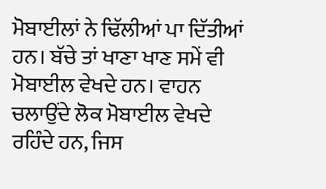ਮੋਬਾਈਲਾਂ ਨੇ ਢਿੱਲੀਆਂ ਪਾ ਦਿੱਤੀਆਂ ਹਨ। ਬੱਚੇ ਤਾਂ ਖਾਣਾ ਖਾਣ ਸਮੇਂ ਵੀ ਮੋਬਾਈਲ ਵੇਖਦੇ ਹਨ। ਵਾਹਨ ਚਲਾਉਂਦੇ ਲੋਕ ਮੋਬਾਈਲ ਵੇਖਦੇ ਰਹਿੰਦੇ ਹਨ, ਜਿਸ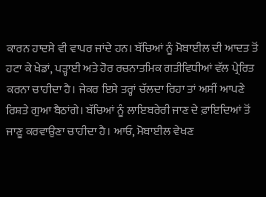ਕਾਰਨ ਹਾਦਸੇ ਵੀ ਵਾਪਰ ਜਾਂਦੇ ਹਨ। ਬੱਚਿਆਂ ਨੂੰ ਮੋਬਾਈਲ ਦੀ ਆਦਤ ਤੋਂ ਹਟਾ ਕੇ ਖੇਡਾਂ, ਪੜ੍ਹਾਈ ਅਤੇ ਹੋਰ ਰਚਨਾਤਮਿਕ ਗਤੀਵਿਧੀਆਂ ਵੱਲ ਪ੍ਰੇਰਿਤ ਕਰਨਾ ਚਾਹੀਦਾ ਹੈ। ਜੇਕਰ ਇਸੇ ਤਰ੍ਹਾਂ ਚੱਲਦਾ ਰਿਹਾ ਤਾਂ ਅਸੀਂ ਆਪਣੇ ਰਿਸ਼ਤੇ ਗੁਆ ਬੈਠਾਂਗੇ। ਬੱਚਿਆਂ ਨੂੰ ਲਾਇਬਰੇਰੀ ਜਾਣ ਦੇ ਫ਼ਾਇਦਿਆਂ ਤੋਂ ਜਾਣੂ ਕਰਵਾਉਣਾ ਚਾਹੀਦਾ ਹੈ। ਆਓ, ਮੋਬਾਈਲ ਵੇਖਣ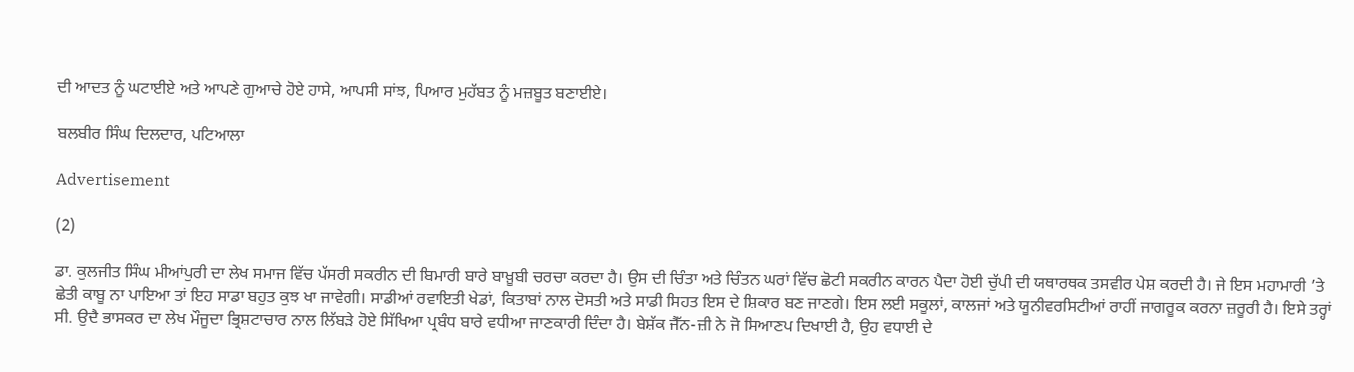ਦੀ ਆਦਤ ਨੂੰ ਘਟਾਈਏ ਅਤੇ ਆਪਣੇ ਗੁਆਚੇ ਹੋਏ ਹਾਸੇ, ਆਪਸੀ ਸਾਂਝ, ਪਿਆਰ ਮੁਹੱਬਤ ਨੂੰ ਮਜ਼ਬੂਤ ਬਣਾਈਏ।

ਬਲਬੀਰ ਸਿੰਘ ਦਿਲਦਾਰ, ਪਟਿਆਲਾ

Advertisement

(2)

ਡਾ. ਕੁਲਜੀਤ ਸਿੰਘ ਮੀਆਂਪੁਰੀ ਦਾ ਲੇਖ ਸਮਾਜ ਵਿੱਚ ਪੱਸਰੀ ਸਕਰੀਨ ਦੀ ਬਿਮਾਰੀ ਬਾਰੇ ਬਾਖ਼ੂਬੀ ਚਰਚਾ ਕਰਦਾ ਹੈ। ਉਸ ਦੀ ਚਿੰਤਾ ਅਤੇ ਚਿੰਤਨ ਘਰਾਂ ਵਿੱਚ ਛੋਟੀ ਸਕਰੀਨ ਕਾਰਨ ਪੈਦਾ ਹੋਈ ਚੁੱਪੀ ਦੀ ਯਥਾਰਥਕ ਤਸਵੀਰ ਪੇਸ਼ ਕਰਦੀ ਹੈ। ਜੇ ਇਸ ਮਹਾਮਾਰੀ ’ਤੇ ਛੇਤੀ ਕਾਬੂ ਨਾ ਪਾਇਆ ਤਾਂ ਇਹ ਸਾਡਾ ਬਹੁਤ ਕੁਝ ਖਾ ਜਾਵੇਗੀ। ਸਾਡੀਆਂ ਰਵਾਇਤੀ ਖੇਡਾਂ, ਕਿਤਾਬਾਂ ਨਾਲ ਦੋਸਤੀ ਅਤੇ ਸਾਡੀ ਸਿਹਤ ਇਸ ਦੇ ਸ਼ਿਕਾਰ ਬਣ ਜਾਣਗੇ। ਇਸ ਲਈ ਸਕੂਲਾਂ, ਕਾਲਜਾਂ ਅਤੇ ਯੂਨੀਵਰਸਿਟੀਆਂ ਰਾਹੀਂ ਜਾਗਰੂਕ ਕਰਨਾ ਜ਼ਰੂਰੀ ਹੈ। ਇਸੇ ਤਰ੍ਹਾਂ ਸੀ. ਉਦੈ ਭਾਸਕਰ ਦਾ ਲੇਖ ਮੌਜੂਦਾ ਭ੍ਰਿਸ਼ਟਾਚਾਰ ਨਾਲ ਲਿੱਬੜੇ ਹੋਏ ਸਿੱਖਿਆ ਪ੍ਰਬੰਧ ਬਾਰੇ ਵਧੀਆ ਜਾਣਕਾਰੀ ਦਿੰਦਾ ਹੈ। ਬੇਸ਼ੱਕ ਜੈੱਨ-ਜ਼ੀ ਨੇ ਜੋ ਸਿਆਣਪ ਦਿਖਾਈ ਹੈ, ਉਹ ਵਧਾਈ ਦੇ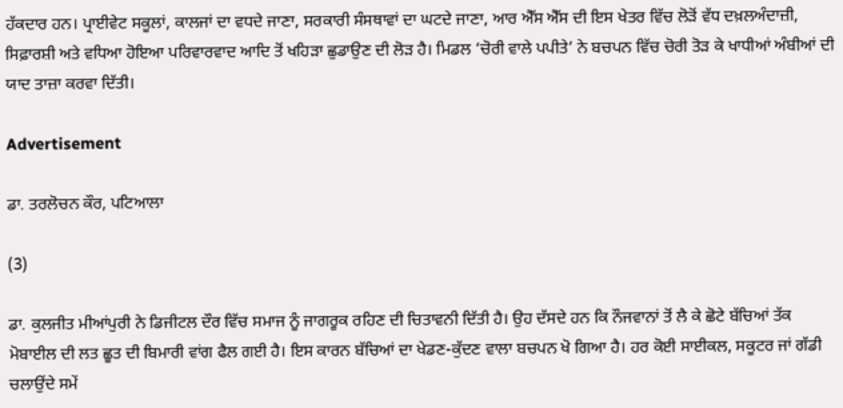ਹੱਕਦਾਰ ਹਨ। ਪ੍ਰਾਈਵੇਟ ਸਕੂਲਾਂ, ਕਾਲਜਾਂ ਦਾ ਵਧਦੇ ਜਾਣਾ, ਸਰਕਾਰੀ ਸੰਸਥਾਵਾਂ ਦਾ ਘਟਦੇ ਜਾਣਾ, ਆਰ ਐੱਸ ਐੱਸ ਦੀ ਇਸ ਖੇਤਰ ਵਿੱਚ ਲੋੜੋਂ ਵੱਧ ਦਖ਼ਲਅੰਦਾਜ਼ੀ, ਸਿਫ਼ਾਰਸ਼ੀ ਅਤੇ ਵਧਿਆ ਹੋਇਆ ਪਰਿਵਾਰਵਾਦ ਆਦਿ ਤੋਂ ਖਹਿੜਾ ਛੁਡਾਉਣ ਦੀ ਲੋੜ ਹੈ। ਮਿਡਲ ‘ਚੋਰੀ ਵਾਲੇ ਪਪੀਤੇ’ ਨੇ ਬਚਪਨ ਵਿੱਚ ਚੋਰੀ ਤੋੜ ਕੇ ਖਾਧੀਆਂ ਅੰਬੀਆਂ ਦੀ ਯਾਦ ਤਾਜ਼ਾ ਕਰਵਾ ਦਿੱਤੀ।

Advertisement

ਡਾ. ਤਰਲੋਚਨ ਕੌਰ, ਪਟਿਆਲਾ

(3)

ਡਾ. ਕੁਲਜੀਤ ਮੀਆਂਪੁਰੀ ਨੇ ਡਿਜੀਟਲ ਦੌਰ ਵਿੱਚ ਸਮਾਜ ਨੂੰ ਜਾਗਰੂਕ ਰਹਿਣ ਦੀ ਚਿਤਾਵਨੀ ਦਿੱਤੀ ਹੈ। ਉਹ ਦੱਸਦੇ ਹਨ ਕਿ ਨੌਜਵਾਨਾਂ ਤੋਂ ਲੈ ਕੇ ਛੋਟੇ ਬੱਚਿਆਂ ਤੱਕ ਮੋਬਾਈਲ ਦੀ ਲਤ ਛੂਤ ਦੀ ਬਿਮਾਰੀ ਵਾਂਗ ਫੈਲ ਗਈ ਹੈ। ਇਸ ਕਾਰਨ ਬੱਚਿਆਂ ਦਾ ਖੇਡਣ-ਕੁੱਦਣ ਵਾਲਾ ਬਚਪਨ ਖੋ ਗਿਆ ਹੈ। ਹਰ ਕੋਈ ਸਾਈਕਲ, ਸਕੂਟਰ ਜਾਂ ਗੱਡੀ ਚਲਾਉਂਦੇ ਸਮੇਂ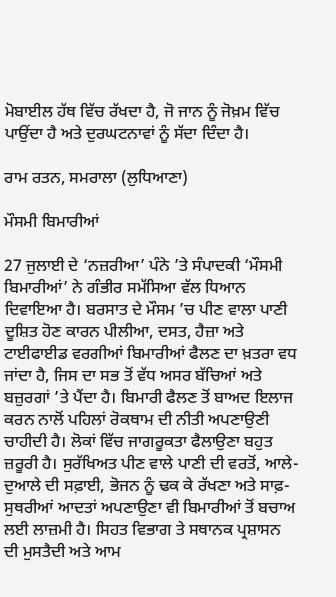ਮੋਬਾਈਲ ਹੱਥ ਵਿੱਚ ਰੱਖਦਾ ਹੈ, ਜੋ ਜਾਨ ਨੂੰ ਜੋਖ਼ਮ ਵਿੱਚ ਪਾਉਂਦਾ ਹੈ ਅਤੇ ਦੁਰਘਟਨਾਵਾਂ ਨੂੰ ਸੱਦਾ ਦਿੰਦਾ ਹੈ।

ਰਾਮ ਰਤਨ, ਸਮਰਾਲਾ (ਲੁਧਿਆਣਾ)

ਮੌਸਮੀ ਬਿਮਾਰੀਆਂ

27 ਜੁਲਾਈ ਦੇ ‘ਨਜ਼ਰੀਆ’ ਪੰਨੇ ’ਤੇ ਸੰਪਾਦਕੀ ‘ਮੌਸਮੀ ਬਿਮਾਰੀਆਂ’ ਨੇ ਗੰਭੀਰ ਸਮੱਸਿਆ ਵੱਲ ਧਿਆਨ ਦਿਵਾਇਆ ਹੈ। ਬਰਸਾਤ ਦੇ ਮੌਸਮ ’ਚ ਪੀਣ ਵਾਲਾ ਪਾਣੀ ਦੂਸ਼ਿਤ ਹੋਣ ਕਾਰਨ ਪੀਲੀਆ, ਦਸਤ, ਹੈਜ਼ਾ ਅਤੇ ਟਾਈਫਾਈਡ ਵਰਗੀਆਂ ਬਿਮਾਰੀਆਂ ਫੈਲਣ ਦਾ ਖ਼ਤਰਾ ਵਧ ਜਾਂਦਾ ਹੈ, ਜਿਸ ਦਾ ਸਭ ਤੋਂ ਵੱਧ ਅਸਰ ਬੱਚਿਆਂ ਅਤੇ ਬਜ਼ੁਰਗਾਂ ’ਤੇ ਪੈਂਦਾ ਹੈ। ਬਿਮਾਰੀ ਫੈਲਣ ਤੋਂ ਬਾਅਦ ਇਲਾਜ ਕਰਨ ਨਾਲੋਂ ਪਹਿਲਾਂ ਰੋਕਥਾਮ ਦੀ ਨੀਤੀ ਅਪਣਾਉਣੀ ਚਾਹੀਦੀ ਹੈ। ਲੋਕਾਂ ਵਿੱਚ ਜਾਗਰੂਕਤਾ ਫੈਲਾਉਣਾ ਬਹੁਤ ਜ਼ਰੂਰੀ ਹੈ। ਸੁਰੱਖਿਅਤ ਪੀਣ ਵਾਲੇ ਪਾਣੀ ਦੀ ਵਰਤੋਂ, ਆਲੇ-ਦੁਆਲੇ ਦੀ ਸਫ਼ਾਈ, ਭੋਜਨ ਨੂੰ ਢਕ ਕੇ ਰੱਖਣਾ ਅਤੇ ਸਾਫ਼-ਸੁਥਰੀਆਂ ਆਦਤਾਂ ਅਪਣਾਉਣਾ ਵੀ ਬਿਮਾਰੀਆਂ ਤੋਂ ਬਚਾਅ ਲਈ ਲਾਜ਼ਮੀ ਹੈ। ਸਿਹਤ ਵਿਭਾਗ ਤੇ ਸਥਾਨਕ ਪ੍ਰਸ਼ਾਸਨ ਦੀ ਮੁਸਤੈਦੀ ਅਤੇ ਆਮ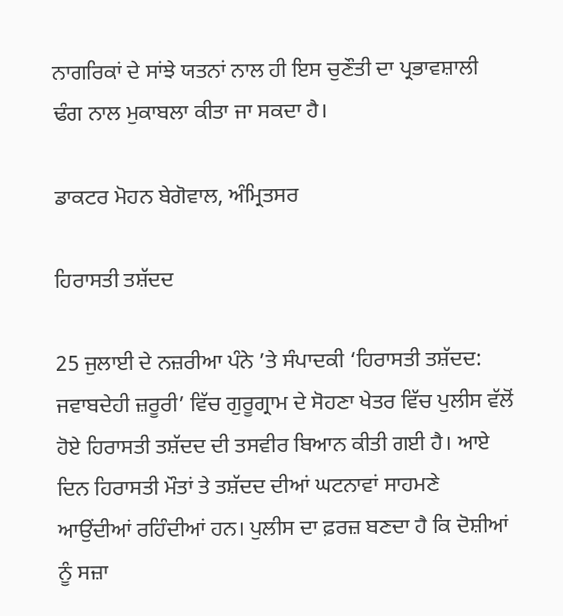ਨਾਗਰਿਕਾਂ ਦੇ ਸਾਂਝੇ ਯਤਨਾਂ ਨਾਲ ਹੀ ਇਸ ਚੁਣੌਤੀ ਦਾ ਪ੍ਰਭਾਵਸ਼ਾਲੀ ਢੰਗ ਨਾਲ ਮੁਕਾਬਲਾ ਕੀਤਾ ਜਾ ਸਕਦਾ ਹੈ।

ਡਾਕਟਰ ਮੋਹਨ ਬੇਗੋਵਾਲ, ਅੰਮ੍ਰਿਤਸਰ

ਹਿਰਾਸਤੀ ਤਸ਼ੱਦਦ

25 ਜੁਲਾਈ ਦੇ ਨਜ਼ਰੀਆ ਪੰਨੇ ’ਤੇ ਸੰਪਾਦਕੀ ‘ਹਿਰਾਸਤੀ ਤਸ਼ੱਦਦ: ਜਵਾਬਦੇਹੀ ਜ਼ਰੂਰੀ’ ਵਿੱਚ ਗੁਰੂਗ੍ਰਾਮ ਦੇ ਸੋਹਣਾ ਖੇਤਰ ਵਿੱਚ ਪੁਲੀਸ ਵੱਲੋਂ ਹੋਏ ਹਿਰਾਸਤੀ ਤਸ਼ੱਦਦ ਦੀ ਤਸਵੀਰ ਬਿਆਨ ਕੀਤੀ ਗਈ ਹੈ। ਆਏ ਦਿਨ ਹਿਰਾਸਤੀ ਮੌਤਾਂ ਤੇ ਤਸ਼ੱਦਦ ਦੀਆਂ ਘਟਨਾਵਾਂ ਸਾਹਮਣੇ ਆਉਂਦੀਆਂ ਰਹਿੰਦੀਆਂ ਹਨ। ਪੁਲੀਸ ਦਾ ਫ਼ਰਜ਼ ਬਣਦਾ ਹੈ ਕਿ ਦੋਸ਼ੀਆਂ ਨੂੰ ਸਜ਼ਾ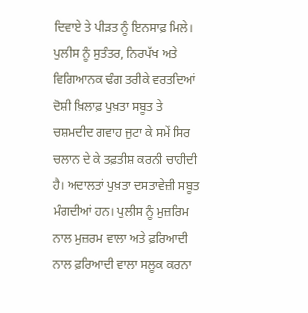ਦਿਵਾਏ ਤੇ ਪੀੜਤ ਨੂੰ ਇਨਸਾਫ਼ ਮਿਲੇ। ਪੁਲੀਸ ਨੂੰ ਸੁਤੰਤਰ, ਨਿਰਪੱਖ ਅਤੇ ਵਿਗਿਆਨਕ ਢੰਗ ਤਰੀਕੇ ਵਰਤਦਿਆਂ ਦੋਸ਼ੀ ਖ਼ਿਲਾਫ਼ ਪੁਖ਼ਤਾ ਸਬੂਤ ਤੇ ਚਸ਼ਮਦੀਦ ਗਵਾਹ ਜੁਟਾ ਕੇ ਸਮੇਂ ਸਿਰ ਚਲਾਨ ਦੇ ਕੇ ਤਫ਼ਤੀਸ਼ ਕਰਨੀ ਚਾਹੀਦੀ ਹੈ। ਅਦਾਲਤਾਂ ਪੁਖ਼ਤਾ ਦਸਤਾਵੇਜ਼ੀ ਸਬੂਤ ਮੰਗਦੀਆਂ ਹਨ। ਪੁਲੀਸ ਨੂੰ ਮੁਜ਼ਰਿਮ ਨਾਲ ਮੁਜ਼ਰਮ ਵਾਲਾ ਅਤੇ ਫ਼ਰਿਆਦੀ ਨਾਲ ਫ਼ਰਿਆਦੀ ਵਾਲਾ ਸਲੂਕ ਕਰਨਾ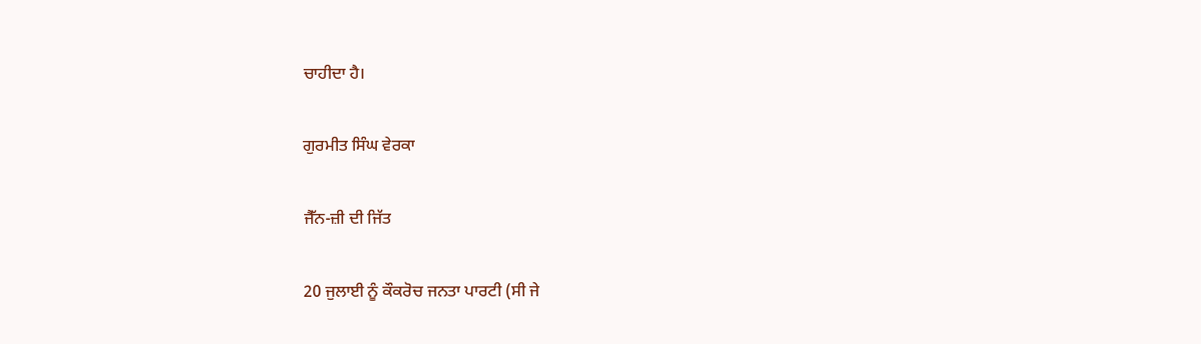ਚਾਹੀਦਾ ਹੈ।

ਗੁਰਮੀਤ ਸਿੰਘ ਵੇਰਕਾ

ਜੈੱਨ-ਜ਼ੀ ਦੀ ਜਿੱਤ

20 ਜੁਲਾਈ ਨੂੰ ਕੌਕਰੋਚ ਜਨਤਾ ਪਾਰਟੀ (ਸੀ ਜੇ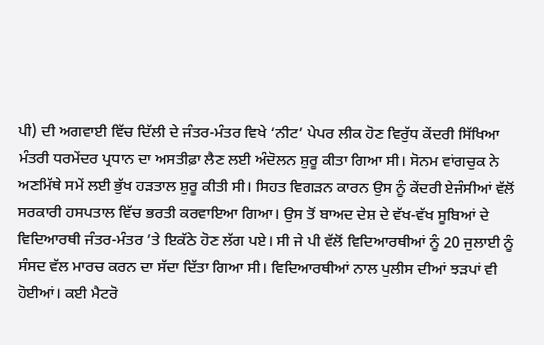ਪੀ) ਦੀ ਅਗਵਾਈ ਵਿੱਚ ਦਿੱਲੀ ਦੇ ਜੰਤਰ-ਮੰਤਰ ਵਿਖੇ ‘ਨੀਟ’ ਪੇਪਰ ਲੀਕ ਹੋਣ ਵਿਰੁੱਧ ਕੇਂਦਰੀ ਸਿੱਖਿਆ ਮੰਤਰੀ ਧਰਮੇਂਦਰ ਪ੍ਰਧਾਨ ਦਾ ਅਸਤੀਫ਼ਾ ਲੈਣ ਲਈ ਅੰਦੋਲਨ ਸ਼ੁਰੂ ਕੀਤਾ ਗਿਆ ਸੀ। ਸੋਨਮ ਵਾਂਗਚੁਕ ਨੇ ਅਣਮਿੱਥੇ ਸਮੇਂ ਲਈ ਭੁੱਖ ਹੜਤਾਲ ਸ਼ੁਰੂ ਕੀਤੀ ਸੀ। ਸਿਹਤ ਵਿਗੜਨ ਕਾਰਨ ਉਸ ਨੂੰ ਕੇਂਦਰੀ ਏਜੰਸੀਆਂ ਵੱਲੋਂ ਸਰਕਾਰੀ ਹਸਪਤਾਲ ਵਿੱਚ ਭਰਤੀ ਕਰਵਾਇਆ ਗਿਆ। ਉਸ ਤੋਂ ਬਾਅਦ ਦੇਸ਼ ਦੇ ਵੱਖ-ਵੱਖ ਸੂਬਿਆਂ ਦੇ ਵਿਦਿਆਰਥੀ ਜੰਤਰ-ਮੰਤਰ ’ਤੇ ਇਕੱਠੇ ਹੋਣ ਲੱਗ ਪਏ। ਸੀ ਜੇ ਪੀ ਵੱਲੋਂ ਵਿਦਿਆਰਥੀਆਂ ਨੂੰ 20 ਜੁਲਾਈ ਨੂੰ ਸੰਸਦ ਵੱਲ ਮਾਰਚ ਕਰਨ ਦਾ ਸੱਦਾ ਦਿੱਤਾ ਗਿਆ ਸੀ। ਵਿਦਿਆਰਥੀਆਂ ਨਾਲ ਪੁਲੀਸ ਦੀਆਂ ਝੜਪਾਂ ਵੀ ਹੋਈਆਂ। ਕਈ ਮੈਟਰੋ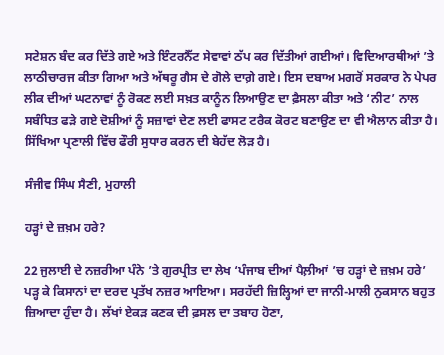ਸਟੇਸ਼ਨ ਬੰਦ ਕਰ ਦਿੱਤੇ ਗਏ ਅਤੇ ਇੰਟਰਨੈੱਟ ਸੇਵਾਵਾਂ ਠੱਪ ਕਰ ਦਿੱਤੀਆਂ ਗਈਆਂ। ਵਿਦਿਆਰਥੀਆਂ ’ਤੇ ਲਾਠੀਚਾਰਜ ਕੀਤਾ ਗਿਆ ਅਤੇ ਅੱਥਰੂ ਗੈਸ ਦੇ ਗੋਲੇ ਦਾਗ਼ੇ ਗਏ। ਇਸ ਦਬਾਅ ਮਗਰੋਂ ਸਰਕਾਰ ਨੇ ਪੇਪਰ ਲੀਕ ਦੀਆਂ ਘਟਨਾਵਾਂ ਨੂੰ ਰੋਕਣ ਲਈ ਸਖ਼ਤ ਕਾਨੂੰਨ ਲਿਆਉਣ ਦਾ ਫ਼ੈਸਲਾ ਕੀਤਾ ਅਤੇ ‘ਨੀਟ’ ਨਾਲ ਸਬੰਧਿਤ ਫੜੇ ਗਏ ਦੋਸ਼ੀਆਂ ਨੂੰ ਸਜ਼ਾਵਾਂ ਦੇਣ ਲਈ ਫਾਸਟ ਟਰੈਕ ਕੋਰਟ ਬਣਾਉਣ ਦਾ ਵੀ ਐਲਾਨ ਕੀਤਾ ਹੈ। ਸਿੱਖਿਆ ਪ੍ਰਣਾਲੀ ਵਿੱਚ ਫੌਰੀ ਸੁਧਾਰ ਕਰਨ ਦੀ ਬੇਹੱਦ ਲੋੜ ਹੈ।

ਸੰਜੀਵ ਸਿੰਘ ਸੈਣੀ, ਮੁਹਾਲੀ

ਹੜ੍ਹਾਂ ਦੇ ਜ਼ਖ਼ਮ ਹਰੇ?

22 ਜੁਲਾਈ ਦੇ ਨਜ਼ਰੀਆ ਪੰਨੇ ’ਤੇ ਗੁਰਪ੍ਰੀਤ ਦਾ ਲੇਖ ‘ਪੰਜਾਬ ਦੀਆਂ ਪੈਲ਼ੀਆਂ ’ਚ ਹੜ੍ਹਾਂ ਦੇ ਜ਼ਖ਼ਮ ਹਰੇ’ ਪੜ੍ਹ ਕੇ ਕਿਸਾਨਾਂ ਦਾ ਦਰਦ ਪ੍ਰਤੱਖ ਨਜ਼ਰ ਆਇਆ। ਸਰਹੱਦੀ ਜ਼ਿਲ੍ਹਿਆਂ ਦਾ ਜਾਨੀ-ਮਾਲੀ ਨੁਕਸਾਨ ਬਹੁਤ ਜ਼ਿਆਦਾ ਹੁੰਦਾ ਹੈ। ਲੱਖਾਂ ਏਕੜ ਕਣਕ ਦੀ ਫ਼ਸਲ ਦਾ ਤਬਾਹ ਹੋਣਾ,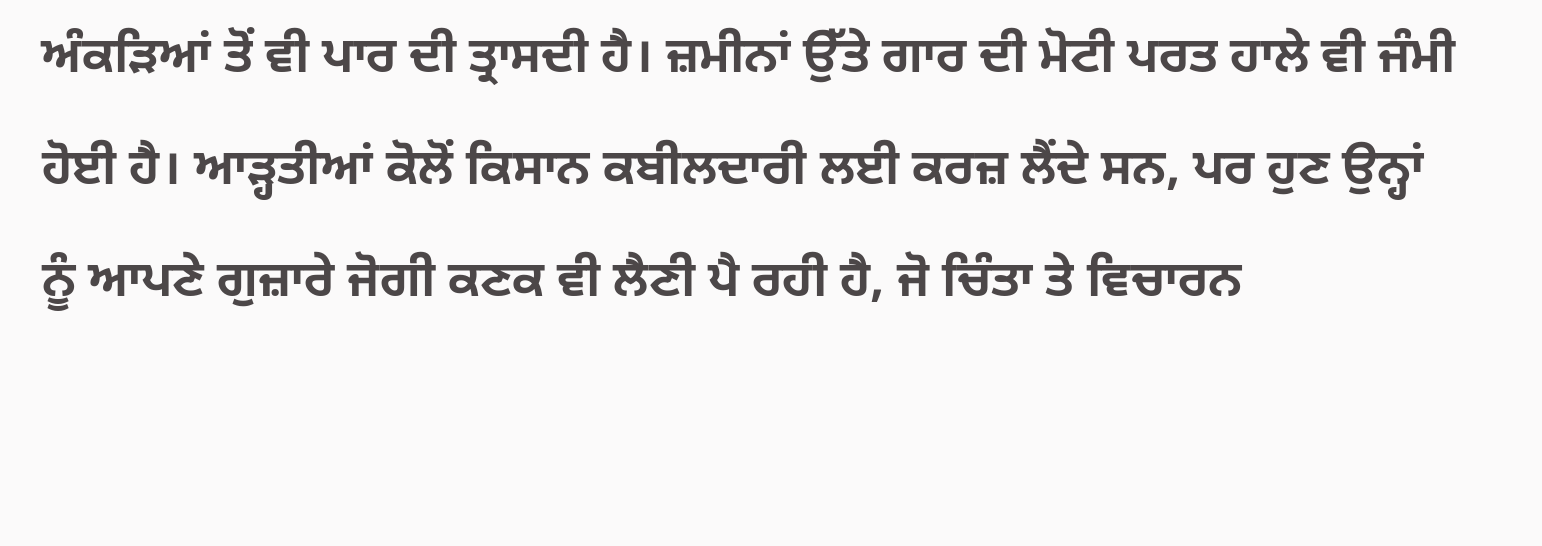ਅੰਕੜਿਆਂ ਤੋਂ ਵੀ ਪਾਰ ਦੀ ਤ੍ਰਾਸਦੀ ਹੈ। ਜ਼ਮੀਨਾਂ ਉੱਤੇ ਗਾਰ ਦੀ ਮੋਟੀ ਪਰਤ ਹਾਲੇ ਵੀ ਜੰਮੀ ਹੋਈ ਹੈ। ਆੜ੍ਹਤੀਆਂ ਕੋਲੋਂ ਕਿਸਾਨ ਕਬੀਲਦਾਰੀ ਲਈ ਕਰਜ਼ ਲੈਂਦੇ ਸਨ, ਪਰ ਹੁਣ ਉਨ੍ਹਾਂ ਨੂੰ ਆਪਣੇ ਗੁਜ਼ਾਰੇ ਜੋਗੀ ਕਣਕ ਵੀ ਲੈਣੀ ਪੈ ਰਹੀ ਹੈ, ਜੋ ਚਿੰਤਾ ਤੇ ਵਿਚਾਰਨ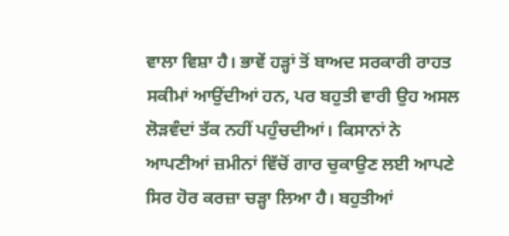ਵਾਲਾ ਵਿਸ਼ਾ ਹੈ। ਭਾਵੇਂ ਹੜ੍ਹਾਂ ਤੋਂ ਬਾਅਦ ਸਰਕਾਰੀ ਰਾਹਤ ਸਕੀਮਾਂ ਆਉਂਦੀਆਂ ਹਨ, ਪਰ ਬਹੁਤੀ ਵਾਰੀ ਉਹ ਅਸਲ ਲੋੜਵੰਦਾਂ ਤੱਕ ਨਹੀਂ ਪਹੁੰਚਦੀਆਂ। ਕਿਸਾਨਾਂ ਨੇ ਆਪਣੀਆਂ ਜ਼ਮੀਨਾਂ ਵਿੱਚੋਂ ਗਾਰ ਚੁਕਾਉਣ ਲਈ ਆਪਣੇ ਸਿਰ ਹੋਰ ਕਰਜ਼ਾ ਚੜ੍ਹਾ ਲਿਆ ਹੈ। ਬਹੁਤੀਆਂ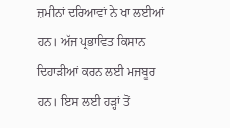ਜ਼ਮੀਨਾਂ ਦਰਿਆਵਾਂ ਨੇ ਖਾ ਲਈਆਂ ਹਨ। ਅੱਜ ਪ੍ਰਭਾਵਿਤ ਕਿਸਾਨ ਦਿਹਾੜੀਆਂ ਕਰਨ ਲਈ ਮਜਬੂਰ ਹਨ। ਇਸ ਲਈ ਹੜ੍ਹਾਂ ਤੋਂ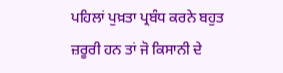ਪਹਿਲਾਂ ਪੁਖ਼ਤਾ ਪ੍ਰਬੰਧ ਕਰਨੇ ਬਹੁਤ ਜ਼ਰੂਰੀ ਹਨ ਤਾਂ ਜੋ ਕਿਸਾਨੀ ਦੇ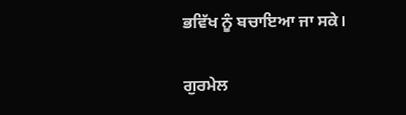ਭਵਿੱਖ ਨੂੰ ਬਚਾਇਆ ਜਾ ਸਕੇ।

ਗੁਰਮੇਲ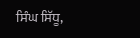ਸਿੰਘ ਸਿੱਧੂ,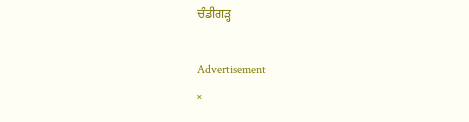ਚੰਡੀਗੜ੍ਹ

Advertisement
×